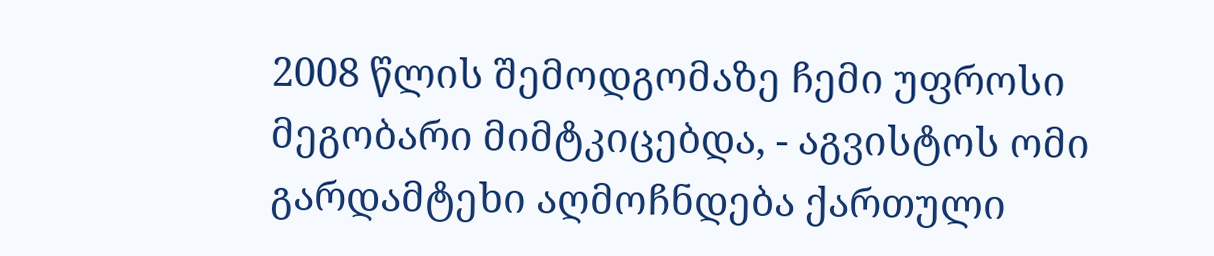2008 წლის შემოდგომაზე ჩემი უფროსი მეგობარი მიმტკიცებდა, - აგვისტოს ომი გარდამტეხი აღმოჩნდება ქართული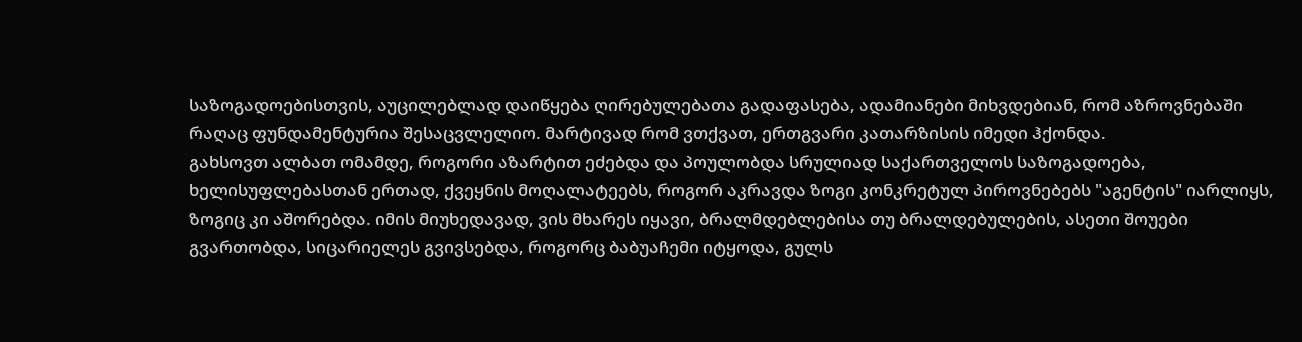საზოგადოებისთვის, აუცილებლად დაიწყება ღირებულებათა გადაფასება, ადამიანები მიხვდებიან, რომ აზროვნებაში რაღაც ფუნდამენტურია შესაცვლელიო. მარტივად რომ ვთქვათ, ერთგვარი კათარზისის იმედი ჰქონდა.
გახსოვთ ალბათ ომამდე, როგორი აზარტით ეძებდა და პოულობდა სრულიად საქართველოს საზოგადოება, ხელისუფლებასთან ერთად, ქვეყნის მოღალატეებს, როგორ აკრავდა ზოგი კონკრეტულ პიროვნებებს "აგენტის" იარლიყს, ზოგიც კი აშორებდა. იმის მიუხედავად, ვის მხარეს იყავი, ბრალმდებლებისა თუ ბრალდებულების, ასეთი შოუები გვართობდა, სიცარიელეს გვივსებდა, როგორც ბაბუაჩემი იტყოდა, გულს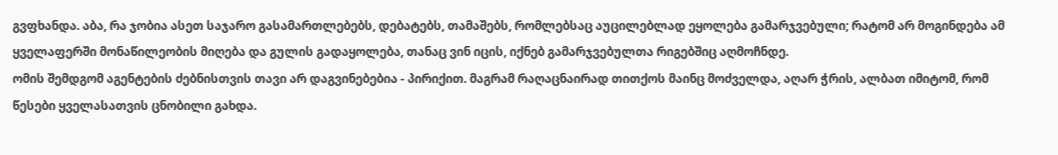გვფხანდა. აბა, რა ჯობია ასეთ საჯარო გასამართლებებს, დებატებს, თამაშებს, რომლებსაც აუცილებლად ეყოლება გამარჯვებული; რატომ არ მოგინდება ამ ყველაფერში მონაწილეობის მიღება და გულის გადაყოლება, თანაც ვინ იცის, იქნებ გამარჯვებულთა რიგებშიც აღმოჩნდე.
ომის შემდგომ აგენტების ძებნისთვის თავი არ დაგვინებებია - პირიქით. მაგრამ რაღაცნაირად თითქოს მაინც მოძველდა, აღარ ჭრის, ალბათ იმიტომ, რომ წესები ყველასათვის ცნობილი გახდა.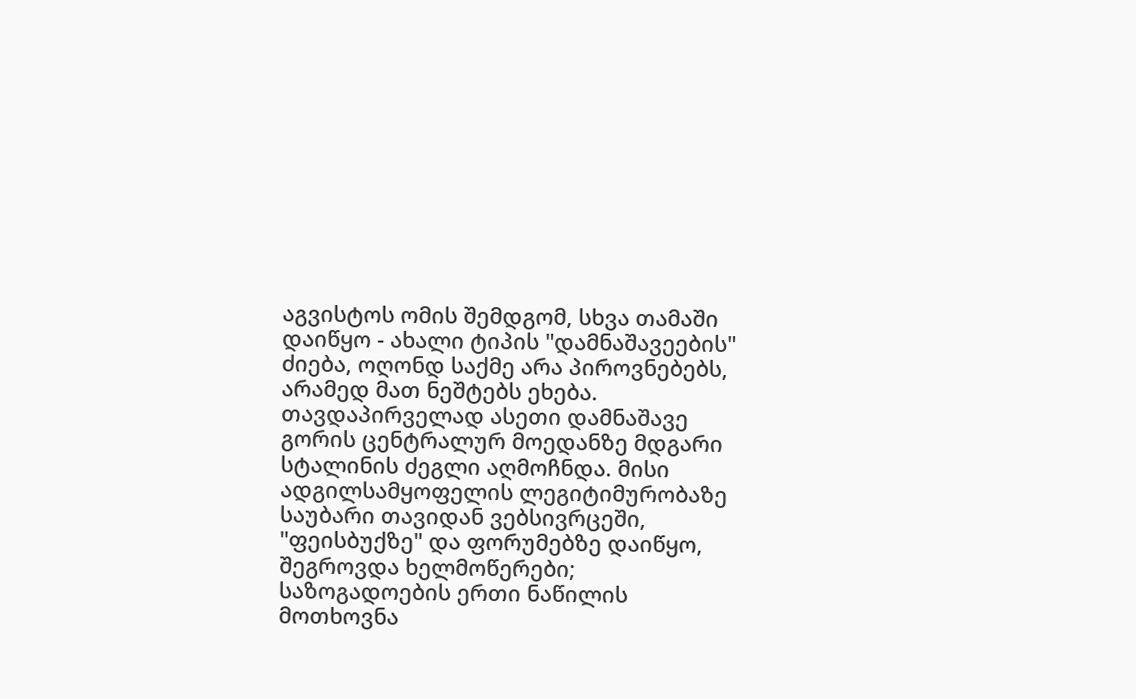აგვისტოს ომის შემდგომ, სხვა თამაში დაიწყო - ახალი ტიპის "დამნაშავეების" ძიება, ოღონდ საქმე არა პიროვნებებს, არამედ მათ ნეშტებს ეხება.
თავდაპირველად ასეთი დამნაშავე გორის ცენტრალურ მოედანზე მდგარი სტალინის ძეგლი აღმოჩნდა. მისი ადგილსამყოფელის ლეგიტიმურობაზე საუბარი თავიდან ვებსივრცეში, "ფეისბუქზე" და ფორუმებზე დაიწყო, შეგროვდა ხელმოწერები; საზოგადოების ერთი ნაწილის მოთხოვნა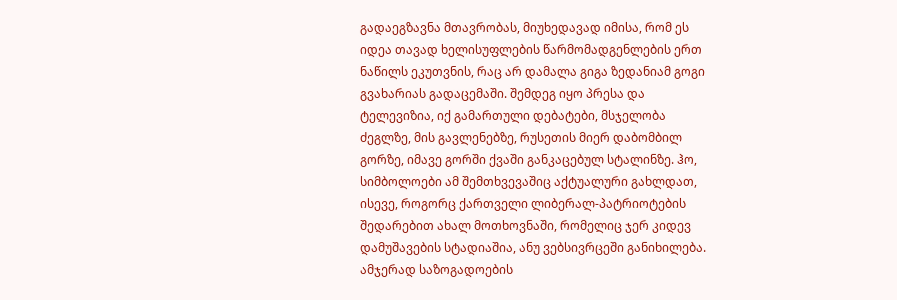გადაეგზავნა მთავრობას, მიუხედავად იმისა, რომ ეს იდეა თავად ხელისუფლების წარმომადგენლების ერთ ნაწილს ეკუთვნის, რაც არ დამალა გიგა ზედანიამ გოგი გვახარიას გადაცემაში. შემდეგ იყო პრესა და ტელევიზია, იქ გამართული დებატები, მსჯელობა ძეგლზე, მის გავლენებზე, რუსეთის მიერ დაბომბილ გორზე, იმავე გორში ქვაში განკაცებულ სტალინზე. ჰო, სიმბოლოები ამ შემთხვევაშიც აქტუალური გახლდათ, ისევე, როგორც ქართველი ლიბერალ-პატრიოტების შედარებით ახალ მოთხოვნაში, რომელიც ჯერ კიდევ დამუშავების სტადიაშია, ანუ ვებსივრცეში განიხილება.
ამჯერად საზოგადოების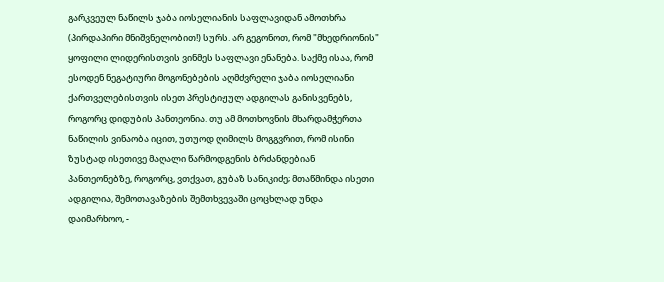გარკვეულ ნაწილს ჯაბა იოსელიანის საფლავიდან ამოთხრა (პირდაპირი მნიშვნელობით!) სურს. არ გეგონოთ, რომ "მხედრიონის" ყოფილი ლიდერისთვის ვინმეს საფლავი ენანება. საქმე ისაა, რომ ესოდენ ნეგატიური მოგონებების აღმძვრელი ჯაბა იოსელიანი ქართველებისთვის ისეთ პრესტიჟულ ადგილას განისვენებს, როგორც დიდუბის პანთეონია. თუ ამ მოთხოვნის მხარდამჭერთა ნაწილის ვინაობა იცით, უთუოდ ღიმილს მოგგვრით, რომ ისინი ზუსტად ისეთივე მაღალი წარმოდგენის ბრძანდებიან პანთეონებზე, როგორც, ვთქვათ, გუბაზ სანიკიძე; მთაწმინდა ისეთი ადგილია, შემოთავაზების შემთხვევაში ცოცხლად უნდა დაიმარხოო, -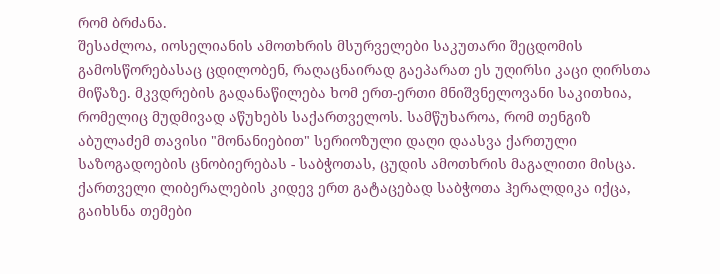რომ ბრძანა.
შესაძლოა, იოსელიანის ამოთხრის მსურველები საკუთარი შეცდომის გამოსწორებასაც ცდილობენ, რაღაცნაირად გაეპარათ ეს უღირსი კაცი ღირსთა მიწაზე. მკვდრების გადანაწილება ხომ ერთ-ერთი მნიშვნელოვანი საკითხია, რომელიც მუდმივად აწუხებს საქართველოს. სამწუხაროა, რომ თენგიზ აბულაძემ თავისი "მონანიებით" სერიოზული დაღი დაასვა ქართული საზოგადოების ცნობიერებას - საბჭოთას, ცუდის ამოთხრის მაგალითი მისცა.
ქართველი ლიბერალების კიდევ ერთ გატაცებად საბჭოთა ჰერალდიკა იქცა, გაიხსნა თემები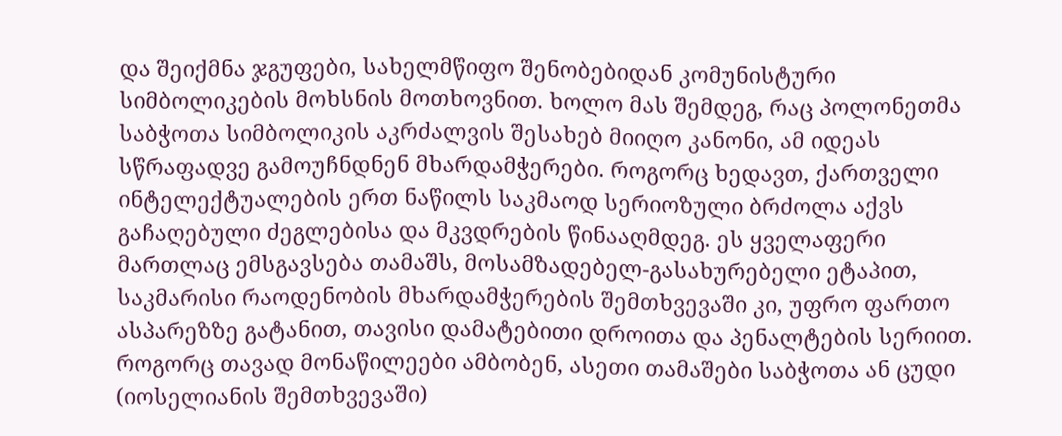და შეიქმნა ჯგუფები, სახელმწიფო შენობებიდან კომუნისტური სიმბოლიკების მოხსნის მოთხოვნით. ხოლო მას შემდეგ, რაც პოლონეთმა საბჭოთა სიმბოლიკის აკრძალვის შესახებ მიიღო კანონი, ამ იდეას სწრაფადვე გამოუჩნდნენ მხარდამჭერები. როგორც ხედავთ, ქართველი ინტელექტუალების ერთ ნაწილს საკმაოდ სერიოზული ბრძოლა აქვს გაჩაღებული ძეგლებისა და მკვდრების წინააღმდეგ. ეს ყველაფერი მართლაც ემსგავსება თამაშს, მოსამზადებელ-გასახურებელი ეტაპით, საკმარისი რაოდენობის მხარდამჭერების შემთხვევაში კი, უფრო ფართო ასპარეზზე გატანით, თავისი დამატებითი დროითა და პენალტების სერიით.
როგორც თავად მონაწილეები ამბობენ, ასეთი თამაშები საბჭოთა ან ცუდი (იოსელიანის შემთხვევაში)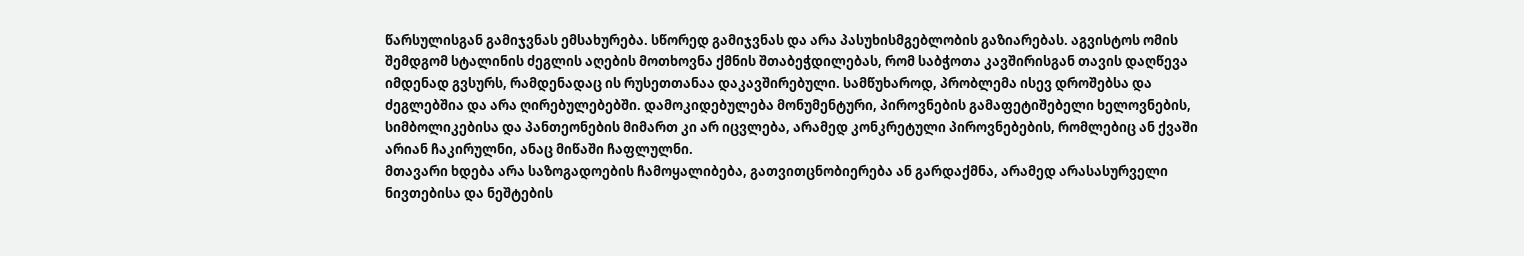წარსულისგან გამიჯვნას ემსახურება. სწორედ გამიჯვნას და არა პასუხისმგებლობის გაზიარებას. აგვისტოს ომის შემდგომ სტალინის ძეგლის აღების მოთხოვნა ქმნის შთაბეჭდილებას, რომ საბჭოთა კავშირისგან თავის დაღწევა იმდენად გვსურს, რამდენადაც ის რუსეთთანაა დაკავშირებული. სამწუხაროდ, პრობლემა ისევ დროშებსა და ძეგლებშია და არა ღირებულებებში. დამოკიდებულება მონუმენტური, პიროვნების გამაფეტიშებელი ხელოვნების, სიმბოლიკებისა და პანთეონების მიმართ კი არ იცვლება, არამედ კონკრეტული პიროვნებების, რომლებიც ან ქვაში არიან ჩაკირულნი, ანაც მიწაში ჩაფლულნი.
მთავარი ხდება არა საზოგადოების ჩამოყალიბება, გათვითცნობიერება ან გარდაქმნა, არამედ არასასურველი ნივთებისა და ნეშტების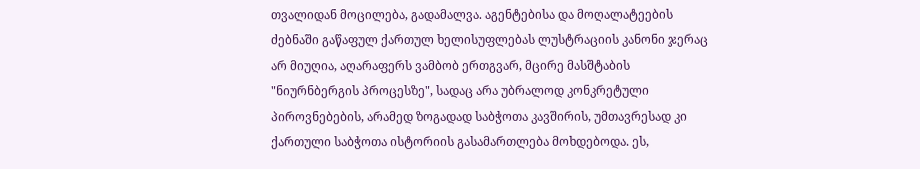თვალიდან მოცილება, გადამალვა. აგენტებისა და მოღალატეების ძებნაში გაწაფულ ქართულ ხელისუფლებას ლუსტრაციის კანონი ჯერაც არ მიუღია, აღარაფერს ვამბობ ერთგვარ, მცირე მასშტაბის "ნიურნბერგის პროცესზე", სადაც არა უბრალოდ კონკრეტული პიროვნებების, არამედ ზოგადად საბჭოთა კავშირის, უმთავრესად კი ქართული საბჭოთა ისტორიის გასამართლება მოხდებოდა. ეს,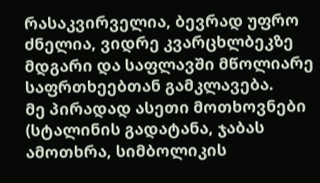რასაკვირველია, ბევრად უფრო ძნელია, ვიდრე კვარცხლბეკზე მდგარი და საფლავში მწოლიარე საფრთხეებთან გამკლავება.
მე პირადად ასეთი მოთხოვნები (სტალინის გადატანა, ჯაბას ამოთხრა, სიმბოლიკის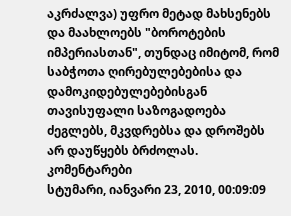აკრძალვა) უფრო მეტად მახსენებს და მაახლოებს "ბოროტების იმპერიასთან", თუნდაც იმიტომ, რომ საბჭოთა ღირებულებებისა და დამოკიდებულებებისგან თავისუფალი საზოგადოება ძეგლებს, მკვდრებსა და დროშებს არ დაუწყებს ბრძოლას.
კომენტარები
სტუმარი, იანვარი 23, 2010, 00:09:09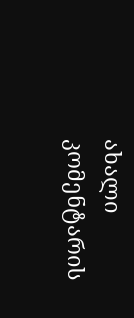ახალი კომენტარის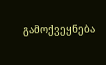გამოქვეყნება